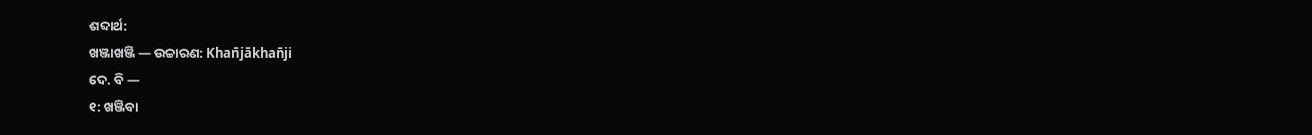ଶବ୍ଦାର୍ଥ:
ଖଞ୍ଜାଖଞ୍ଜି — ଉଚ୍ଚାରଣ: Khan̄jākhan̄ji
ଦେ. ବି —
୧: ଖଞ୍ଜିବା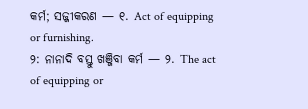କର୍ମ; ସଜ୍ଜୀକରଣ — ୧. Act of equipping or furnishing.
୨: ନାନାଦି ବସ୍ତୁ ଖଞ୍ଜିବା କର୍ମ — ୨. The act of equipping or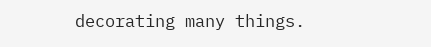decorating many things.